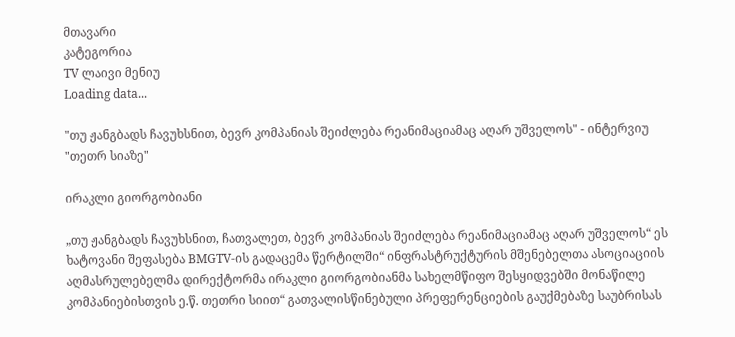მთავარი
კატეგორია
TV ლაივი მენიუ
Loading data...

"თუ ჟანგბადს ჩავუხსნით, ბევრ კომპანიას შეიძლება რეანიმაციამაც აღარ უშველოს" - ინტერვიუ "თეთრ სიაზე"

ირაკლი გიორგობიანი

„თუ ჟანგბადს ჩავუხსნით, ჩათვალეთ, ბევრ კომპანიას შეიძლება რეანიმაციამაც აღარ უშველოს“ ეს ხატოვანი შეფასება BMGTV-ის გადაცემა წერტილში“ ინფრასტრუქტურის მშენებელთა ასოციაციის აღმასრულებელმა დირექტორმა ირაკლი გიორგობიანმა სახელმწიფო შესყიდვებში მონაწილე კომპანიებისთვის ე.წ. თეთრი სიით“ გათვალისწინებული პრეფერენციების გაუქმებაზე საუბრისას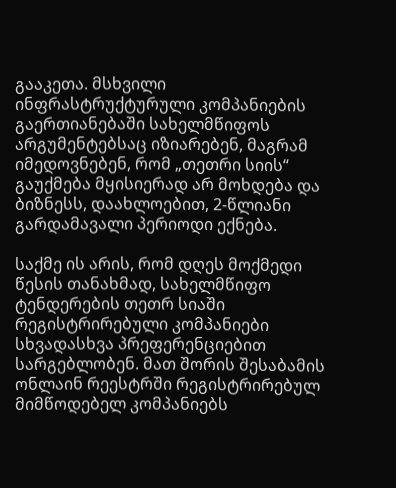გააკეთა. მსხვილი ინფრასტრუქტურული კომპანიების გაერთიანებაში სახელმწიფოს არგუმენტებსაც იზიარებენ, მაგრამ იმედოვნებენ, რომ „თეთრი სიის“ გაუქმება მყისიერად არ მოხდება და ბიზნესს, დაახლოებით, 2-წლიანი გარდამავალი პერიოდი ექნება.

საქმე ის არის, რომ დღეს მოქმედი წესის თანახმად, სახელმწიფო ტენდერების თეთრ სიაში რეგისტრირებული კომპანიები სხვადასხვა პრეფერენციებით სარგებლობენ. მათ შორის შესაბამის ონლაინ რეესტრში რეგისტრირებულ მიმწოდებელ კომპანიებს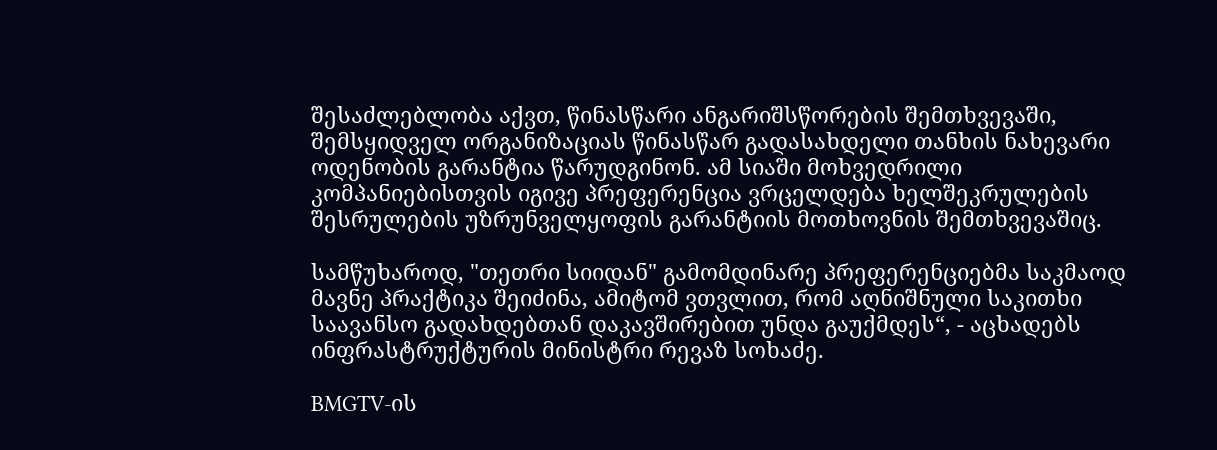შესაძლებლობა აქვთ, წინასწარი ანგარიშსწორების შემთხვევაში, შემსყიდველ ორგანიზაციას წინასწარ გადასახდელი თანხის ნახევარი ოდენობის გარანტია წარუდგინონ. ამ სიაში მოხვედრილი კომპანიებისთვის იგივე პრეფერენცია ვრცელდება ხელშეკრულების შესრულების უზრუნველყოფის გარანტიის მოთხოვნის შემთხვევაშიც.

სამწუხაროდ, "თეთრი სიიდან" გამომდინარე პრეფერენციებმა საკმაოდ მავნე პრაქტიკა შეიძინა, ამიტომ ვთვლით, რომ აღნიშნული საკითხი საავანსო გადახდებთან დაკავშირებით უნდა გაუქმდეს“, - აცხადებს ინფრასტრუქტურის მინისტრი რევაზ სოხაძე.

BMGTV-ის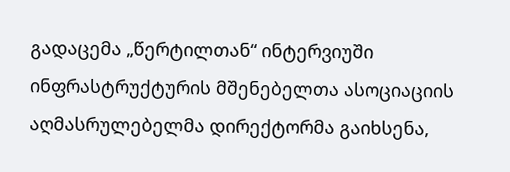გადაცემა „წერტილთან“ ინტერვიუში ინფრასტრუქტურის მშენებელთა ასოციაციის აღმასრულებელმა დირექტორმა გაიხსენა,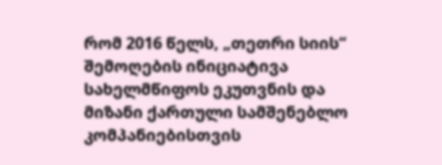რომ 2016 წელს, „თეთრი სიის“ შემოღების ინიციატივა სახელმწიფოს ეკუთვნის და მიზანი ქართული სამშენებლო კომპანიებისთვის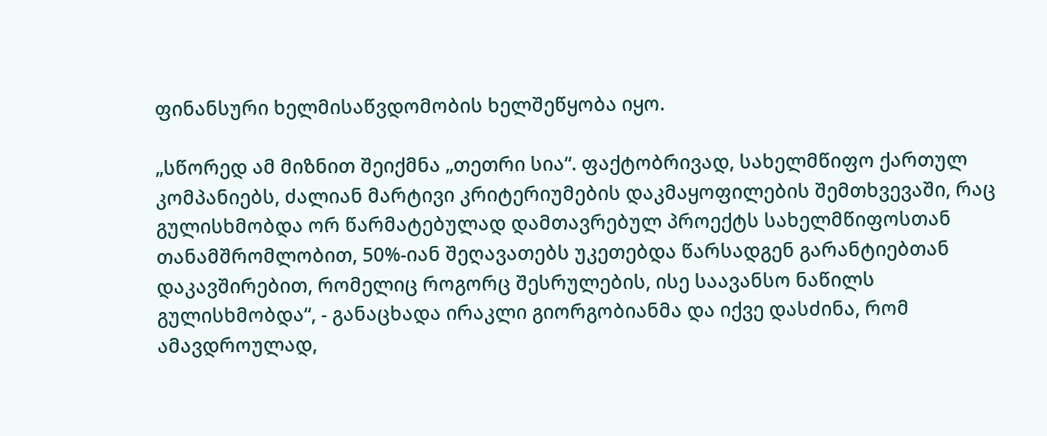ფინანსური ხელმისაწვდომობის ხელშეწყობა იყო.

„სწორედ ამ მიზნით შეიქმნა „თეთრი სია“. ფაქტობრივად, სახელმწიფო ქართულ კომპანიებს, ძალიან მარტივი კრიტერიუმების დაკმაყოფილების შემთხვევაში, რაც გულისხმობდა ორ წარმატებულად დამთავრებულ პროექტს სახელმწიფოსთან თანამშრომლობით, 50%-იან შეღავათებს უკეთებდა წარსადგენ გარანტიებთან დაკავშირებით, რომელიც როგორც შესრულების, ისე საავანსო ნაწილს გულისხმობდა“, - განაცხადა ირაკლი გიორგობიანმა და იქვე დასძინა, რომ ამავდროულად,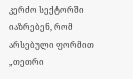კერძო სექტორში იაზრებენ, რომ არსებული ფორმით „თეთრი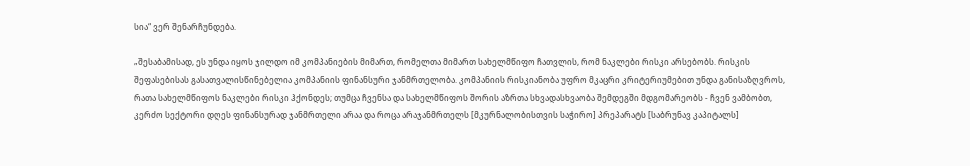სია“ ვერ შენარჩუნდება.

„შესაბამისად, ეს უნდა იყოს ჯილდო იმ კომპანიების მიმართ, რომელთა მიმართ სახელმწიფო ჩათვლის, რომ ნაკლები რისკი არსებობს. რისკის შეფასებისას გასათვალისწინებელია კომპანიის ფინანსური ჯანმრთელობა. კომპანიის რისკიანობა უფრო მკაცრი კრიტერიუმებით უნდა განისაზღვროს, რათა სახელმწიფოს ნაკლები რისკი ჰქონდეს; თუმცა ჩვენსა და სახელმწიფოს შორის აზრთა სხვადასხვაობა შემდეგში მდგომარეობს - ჩვენ ვამბობთ, კერძო სექტორი დღეს ფინანსურად ჯანმრთელი არაა და როცა არაჯანმრთელს [მკურნალობისთვის საჭირო] პრეპარატს [საბრუნავ კაპიტალს]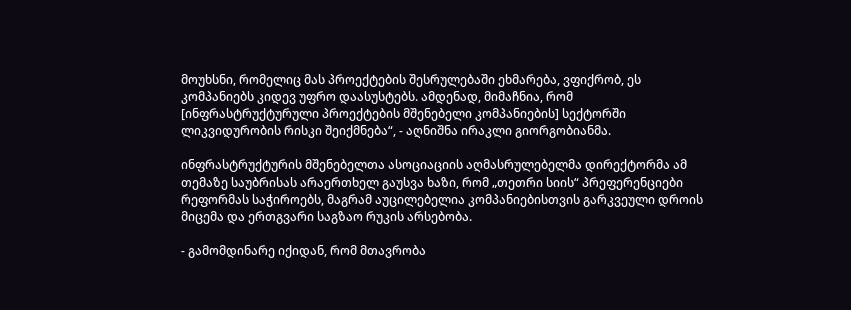მოუხსნი, რომელიც მას პროექტების შესრულებაში ეხმარება, ვფიქრობ, ეს კომპანიებს კიდევ უფრო დაასუსტებს. ამდენად, მიმაჩნია, რომ [ინფრასტრუქტურული პროექტების მშენებელი კომპანიების] სექტორში ლიკვიდურობის რისკი შეიქმნება“, - აღნიშნა ირაკლი გიორგობიანმა.

ინფრასტრუქტურის მშენებელთა ასოციაციის აღმასრულებელმა დირექტორმა ამ თემაზე საუბრისას არაერთხელ გაუსვა ხაზი, რომ „თეთრი სიის“ პრეფერენციები რეფორმას საჭიროებს, მაგრამ აუცილებელია კომპანიებისთვის გარკვეული დროის მიცემა და ერთგვარი საგზაო რუკის არსებობა.

- გამომდინარე იქიდან, რომ მთავრობა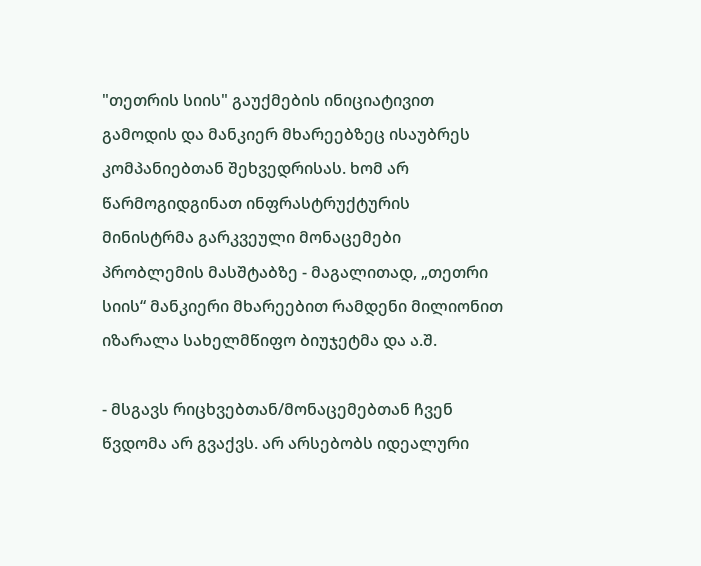"თეთრის სიის" გაუქმების ინიციატივით გამოდის და მანკიერ მხარეებზეც ისაუბრეს კომპანიებთან შეხვედრისას. ხომ არ წარმოგიდგინათ ინფრასტრუქტურის მინისტრმა გარკვეული მონაცემები პრობლემის მასშტაბზე - მაგალითად, „თეთრი სიის“ მანკიერი მხარეებით რამდენი მილიონით იზარალა სახელმწიფო ბიუჯეტმა და ა.შ.

- მსგავს რიცხვებთან/მონაცემებთან ჩვენ წვდომა არ გვაქვს. არ არსებობს იდეალური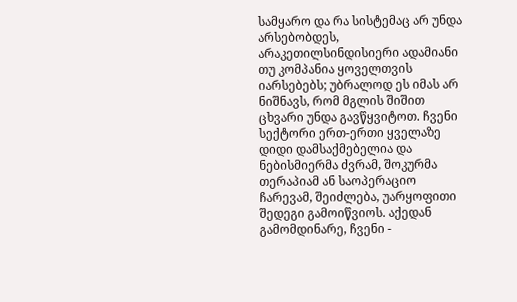სამყარო და რა სისტემაც არ უნდა არსებობდეს, არაკეთილსინდისიერი ადამიანი თუ კომპანია ყოველთვის იარსებებს; უბრალოდ ეს იმას არ ნიშნავს, რომ მგლის შიშით ცხვარი უნდა გავწყვიტოთ. ჩვენი სექტორი ერთ-ერთი ყველაზე დიდი დამსაქმებელია და ნებისმიერმა ძვრამ, შოკურმა თერაპიამ ან საოპერაციო ჩარევამ, შეიძლება, უარყოფითი შედეგი გამოიწვიოს. აქედან გამომდინარე, ჩვენი -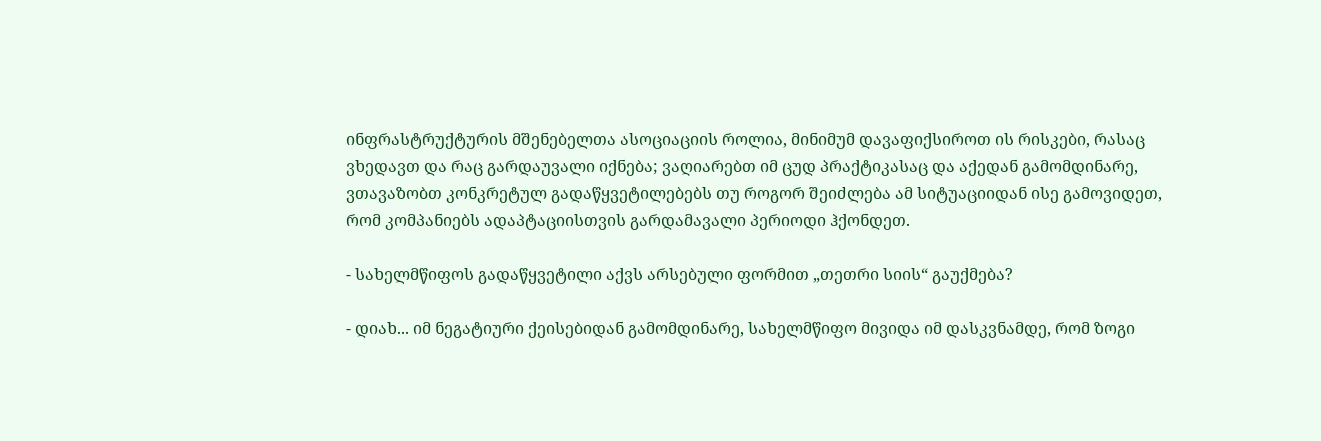ინფრასტრუქტურის მშენებელთა ასოციაციის როლია, მინიმუმ დავაფიქსიროთ ის რისკები, რასაც ვხედავთ და რაც გარდაუვალი იქნება; ვაღიარებთ იმ ცუდ პრაქტიკასაც და აქედან გამომდინარე, ვთავაზობთ კონკრეტულ გადაწყვეტილებებს თუ როგორ შეიძლება ამ სიტუაციიდან ისე გამოვიდეთ, რომ კომპანიებს ადაპტაციისთვის გარდამავალი პერიოდი ჰქონდეთ.

- სახელმწიფოს გადაწყვეტილი აქვს არსებული ფორმით „თეთრი სიის“ გაუქმება?

- დიახ... იმ ნეგატიური ქეისებიდან გამომდინარე, სახელმწიფო მივიდა იმ დასკვნამდე, რომ ზოგი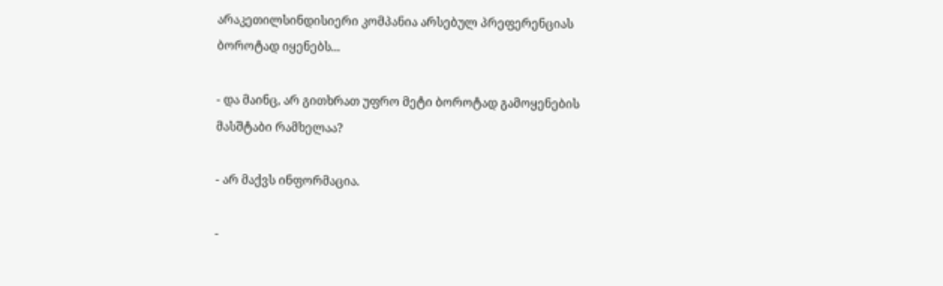არაკეთილსინდისიერი კომპანია არსებულ პრეფერენციას ბოროტად იყენებს...

- და მაინც, არ გითხრათ უფრო მეტი ბოროტად გამოყენების მასშტაბი რამხელაა?

- არ მაქვს ინფორმაცია.

-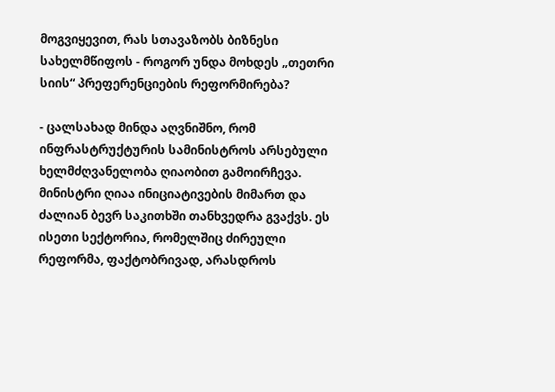მოგვიყევით, რას სთავაზობს ბიზნესი სახელმწიფოს - როგორ უნდა მოხდეს „თეთრი სიის“ პრეფერენციების რეფორმირება?

- ცალსახად მინდა აღვნიშნო, რომ ინფრასტრუქტურის სამინისტროს არსებული ხელმძღვანელობა ღიაობით გამოირჩევა. მინისტრი ღიაა ინიციატივების მიმართ და ძალიან ბევრ საკითხში თანხვედრა გვაქვს. ეს ისეთი სექტორია, რომელშიც ძირეული რეფორმა, ფაქტობრივად, არასდროს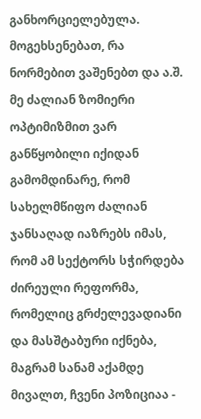განხორციელებულა. მოგეხსენებათ, რა ნორმებით ვაშენებთ და ა.შ. მე ძალიან ზომიერი ოპტიმიზმით ვარ განწყობილი იქიდან გამომდინარე, რომ სახელმწიფო ძალიან ჯანსაღად იაზრებს იმას, რომ ამ სექტორს სჭირდება ძირეული რეფორმა, რომელიც გრძელევადიანი და მასშტაბური იქნება, მაგრამ სანამ აქამდე მივალთ, ჩვენი პოზიციაა -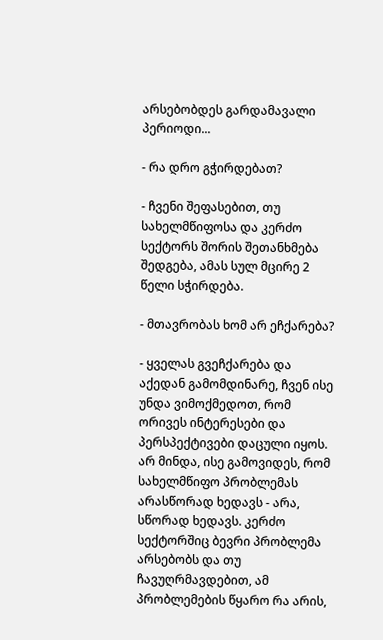არსებობდეს გარდამავალი პერიოდი...

- რა დრო გჭირდებათ?

- ჩვენი შეფასებით, თუ სახელმწიფოსა და კერძო სექტორს შორის შეთანხმება შედგება, ამას სულ მცირე 2 წელი სჭირდება.

- მთავრობას ხომ არ ეჩქარება?

- ყველას გვეჩქარება და აქედან გამომდინარე, ჩვენ ისე უნდა ვიმოქმედოთ, რომ ორივეს ინტერესები და პერსპექტივები დაცული იყოს. არ მინდა, ისე გამოვიდეს, რომ სახელმწიფო პრობლემას არასწორად ხედავს - არა, სწორად ხედავს. კერძო სექტორშიც ბევრი პრობლემა არსებობს და თუ ჩავუღრმავდებით, ამ პრობლემების წყარო რა არის,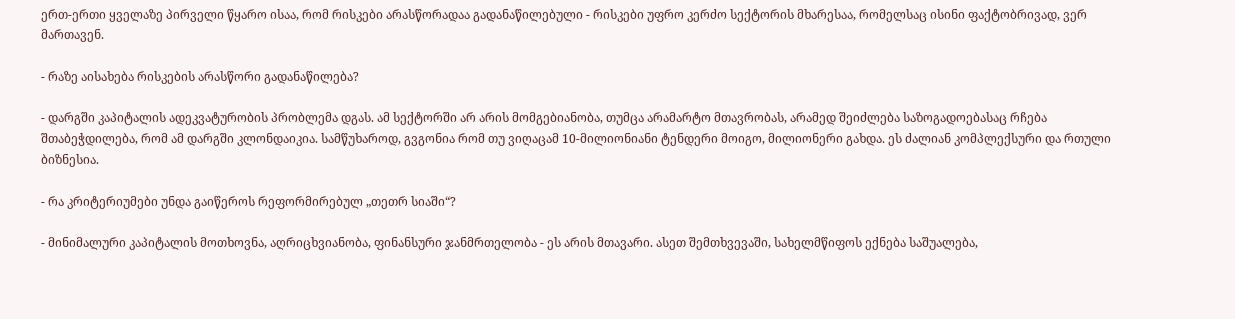ერთ-ერთი ყველაზე პირველი წყარო ისაა, რომ რისკები არასწორადაა გადანაწილებული - რისკები უფრო კერძო სექტორის მხარესაა, რომელსაც ისინი ფაქტობრივად, ვერ მართავენ.

- რაზე აისახება რისკების არასწორი გადანაწილება?

- დარგში კაპიტალის ადეკვატურობის პრობლემა დგას. ამ სექტორში არ არის მომგებიანობა, თუმცა არამარტო მთავრობას, არამედ შეიძლება საზოგადოებასაც რჩება შთაბეჭდილება, რომ ამ დარგში კლონდაიკია. სამწუხაროდ, გვგონია რომ თუ ვიღაცამ 10-მილიონიანი ტენდერი მოიგო, მილიონერი გახდა. ეს ძალიან კომპლექსური და რთული ბიზნესია.

- რა კრიტერიუმები უნდა გაიწეროს რეფორმირებულ „თეთრ სიაში“?

- მინიმალური კაპიტალის მოთხოვნა, აღრიცხვიანობა, ფინანსური ჯანმრთელობა - ეს არის მთავარი. ასეთ შემთხვევაში, სახელმწიფოს ექნება საშუალება,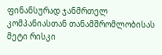ფინანსურად ჯანმრთელ კომპანიასთან თანამშრომლობისას მეტი რისკი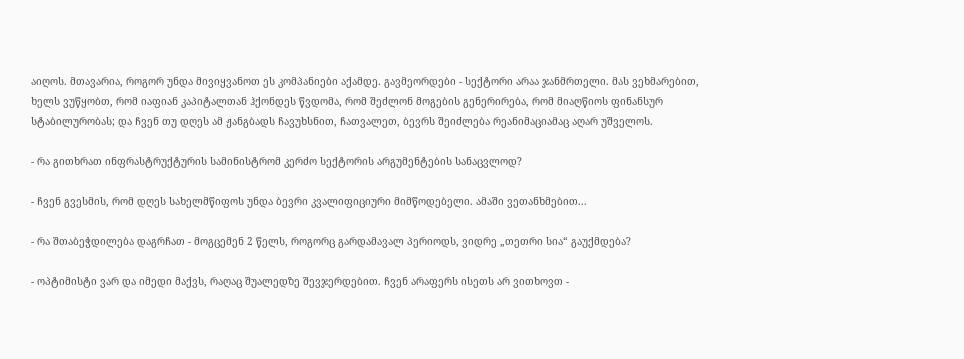აიღოს. მთავარია, როგორ უნდა მივიყვანოთ ეს კომპანიები აქამდე. გავმეორდები - სექტორი არაა ჯანმრთელი. მას ვეხმარებით, ხელს ვუწყობთ, რომ იაფიან კაპიტალთან ჰქონდეს წვდომა, რომ შეძლონ მოგების გენერირება, რომ მიაღწიოს ფინანსურ სტაბილურობას; და ჩვენ თუ დღეს ამ ჟანგბადს ჩავუხსნით, ჩათვალეთ, ბევრს შეიძლება რეანიმაციამაც აღარ უშველოს.

- რა გითხრათ ინფრასტრუქტურის სამინისტრომ კერძო სექტორის არგუმენტების სანაცვლოდ?

- ჩვენ გვესმის, რომ დღეს სახელმწიფოს უნდა ბევრი კვალიფიციური მიმწოდებელი. ამაში ვეთანხმებით...

- რა შთაბეჭდილება დაგრჩათ - მოგცემენ 2 წელს, როგორც გარდამავალ პერიოდს, ვიდრე „თეთრი სია“ გაუქმდება?

- ოპტიმისტი ვარ და იმედი მაქვს, რაღაც შუალედზე შევჯერდებით. ჩვენ არაფერს ისეთს არ ვითხოვთ -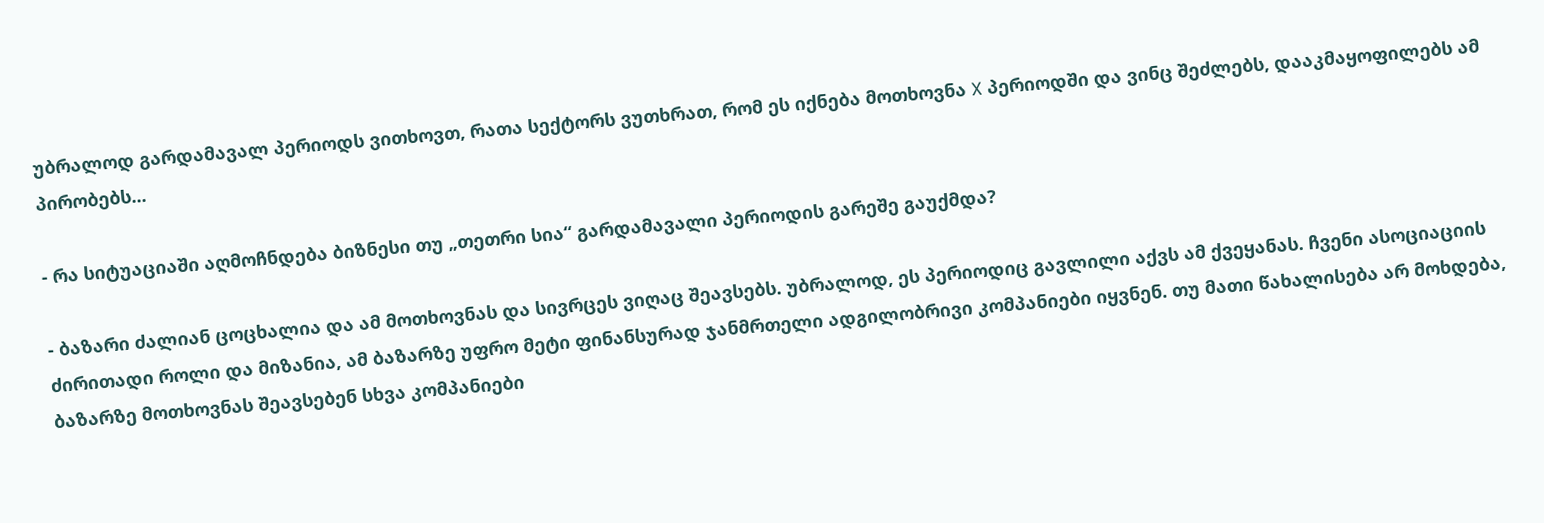უბრალოდ გარდამავალ პერიოდს ვითხოვთ, რათა სექტორს ვუთხრათ, რომ ეს იქნება მოთხოვნა X პერიოდში და ვინც შეძლებს, დააკმაყოფილებს ამ პირობებს...

- რა სიტუაციაში აღმოჩნდება ბიზნესი თუ „თეთრი სია“ გარდამავალი პერიოდის გარეშე გაუქმდა?

- ბაზარი ძალიან ცოცხალია და ამ მოთხოვნას და სივრცეს ვიღაც შეავსებს. უბრალოდ, ეს პერიოდიც გავლილი აქვს ამ ქვეყანას. ჩვენი ასოციაციის ძირითადი როლი და მიზანია, ამ ბაზარზე უფრო მეტი ფინანსურად ჯანმრთელი ადგილობრივი კომპანიები იყვნენ. თუ მათი წახალისება არ მოხდება, ბაზარზე მოთხოვნას შეავსებენ სხვა კომპანიები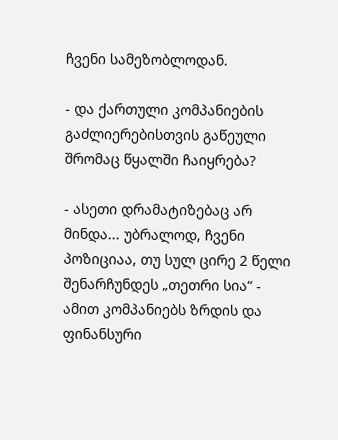ჩვენი სამეზობლოდან.

- და ქართული კომპანიების გაძლიერებისთვის გაწეული შრომაც წყალში ჩაიყრება?

- ასეთი დრამატიზებაც არ მინდა... უბრალოდ, ჩვენი პოზიციაა, თუ სულ ცირე 2 წელი შენარჩუნდეს „თეთრი სია“ - ამით კომპანიებს ზრდის და ფინანსური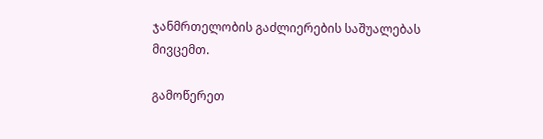ჯანმრთელობის გაძლიერების საშუალებას მივცემთ.

გამოწერეთ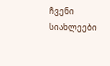ჩვენი სიახლეები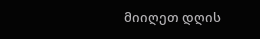მიიღეთ დღის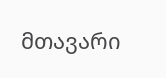მთავარი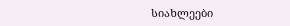სიახლეები